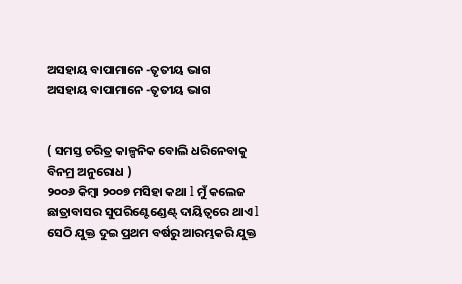ଅସହାୟ ବାପାମାନେ -ତୃତୀୟ ଭାଗ
ଅସହାୟ ବାପାମାନେ -ତୃତୀୟ ଭାଗ


( ସମସ୍ତ ଚରିତ୍ର କାଳ୍ପନିକ ବୋଲି ଧରିନେବାକୁ ବିନମ୍ର ଅନୁରୋଧ )
୨୦୦୬ କିମ୍ୱା ୨୦୦୭ ମସିହା କଥା l ମୁଁ କଲେଜ ଛାତ୍ରାବାସର ସୁପରିଣ୍ଟେଣ୍ଡେଣ୍ଟ୍ ଦାୟିତ୍ୱରେ ଥାଏ l ସେଠି ଯୁକ୍ତ ଦୁଇ ପ୍ରଥମ ବର୍ଷରୁ ଆରମ୍ଭକରି ଯୁକ୍ତ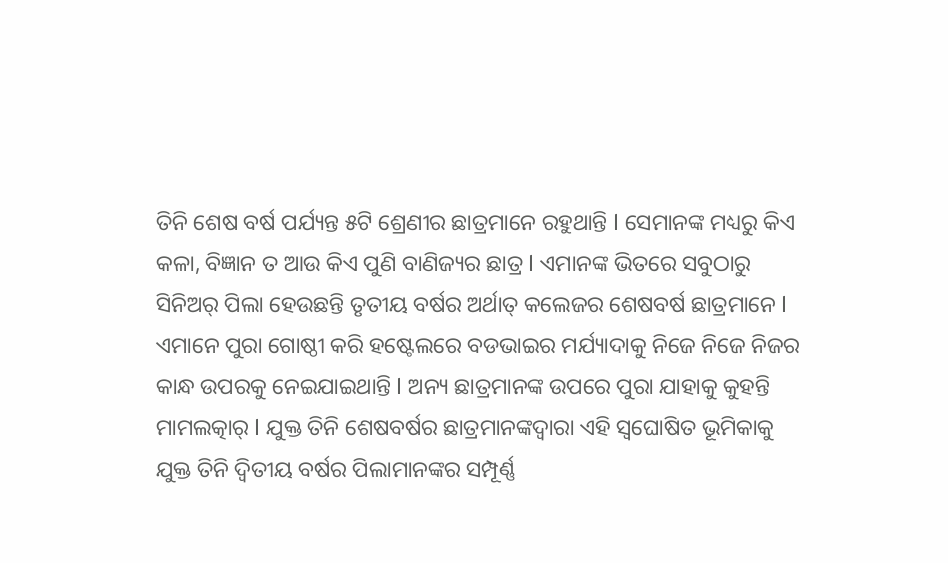ତିନି ଶେଷ ବର୍ଷ ପର୍ଯ୍ୟନ୍ତ ୫ଟି ଶ୍ରେଣୀର ଛାତ୍ରମାନେ ରହୁଥାନ୍ତି l ସେମାନଙ୍କ ମଧ୍ୟରୁ କିଏ କଳା, ବିଜ୍ଞାନ ତ ଆଉ କିଏ ପୁଣି ବାଣିଜ୍ୟର ଛାତ୍ର l ଏମାନଙ୍କ ଭିତରେ ସବୁଠାରୁ ସିନିଅର୍ ପିଲା ହେଉଛନ୍ତି ତୃତୀୟ ବର୍ଷର ଅର୍ଥାତ୍ କଲେଜର ଶେଷବର୍ଷ ଛାତ୍ରମାନେ l ଏମାନେ ପୁରା ଗୋଷ୍ଠୀ କରି ହଷ୍ଟେଲରେ ବଡଭାଇର ମର୍ଯ୍ୟାଦାକୁ ନିଜେ ନିଜେ ନିଜର କାନ୍ଧ ଉପରକୁ ନେଇଯାଇଥାନ୍ତି l ଅନ୍ୟ ଛାତ୍ରମାନଙ୍କ ଉପରେ ପୁରା ଯାହାକୁ କୁହନ୍ତି ମାମଲତ୍କାର୍ l ଯୁକ୍ତ ତିନି ଶେଷବର୍ଷର ଛାତ୍ରମାନଙ୍କଦ୍ୱାରା ଏହି ସ୍ୱଘୋଷିତ ଭୂମିକାକୁ ଯୁକ୍ତ ତିନି ଦ୍ୱିତୀୟ ବର୍ଷର ପିଲାମାନଙ୍କର ସମ୍ପୂର୍ଣ୍ଣ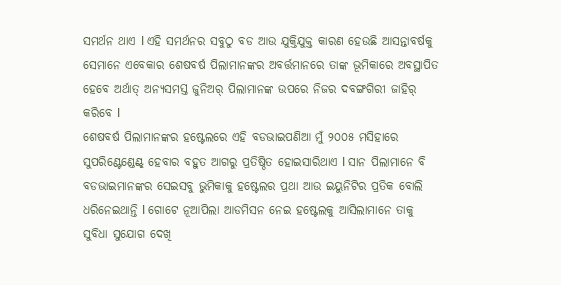ସମର୍ଥନ ଥାଏ l ଏହି ସମର୍ଥନର ସବୁଠୁ ବଡ ଆଉ ଯୁକ୍ତିଯୁକ୍ତ କାରଣ ହେଉଛି ଆସନ୍ତାବର୍ଷକୁ ସେମାନେ ଏବେକାର ଶେଷବର୍ଷ ପିଲାମାନଙ୍କର ଅବର୍ତ୍ତମାନରେ ତାଙ୍କ ଭୂମିକାରେ ଅବସ୍ଥାପିତ ହେବେ ଅର୍ଥାତ୍ ଅନ୍ୟସମସ୍ତ ଜୁନିଅର୍ ପିଲାମାନଙ୍କ ଉପରେ ନିଜର ଦବଙ୍ଗଗିରୀ ଜାହିର୍ କରିବେ l
ଶେଷବର୍ଷ ପିଲାମାନଙ୍କର ହଷ୍ଟେଲରେ ଏହି ବଡଭାଇପଣିଆ ମୁଁ ୨୦୦୫ ମସିହାରେ ସୁପରିଣ୍ଟେଣ୍ଡେଣ୍ଟ୍ ହେବାର ବହୁତ ଆଗରୁ ପ୍ରତିଷ୍ଠିତ ହୋଇସାରିଥାଏ l ସାନ ପିଲାମାନେ ବି ବଡଭାଇମାନଙ୍କର ସେଇସବୁ ଭୁମିକାକୁ ହଷ୍ଟେଲର ପ୍ରଥା ଆଉ ଇୟୁନିଟିର ପ୍ରତିକ ବୋଲି ଧରିନେଇଥାନ୍ତି l ଗୋଟେ ନୂଆପିଲା ଆଡମିସନ ନେଇ ହଷ୍ଟେଲକୁ ଆସିଲାମାନେ ତାକୁ ସୁବିଧା ସୁଯୋଗ ଦେଖି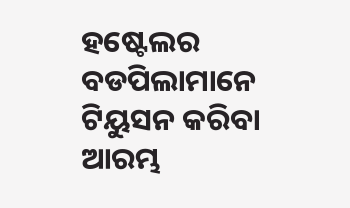ହଷ୍ଟେଲର ବଡପିଲାମାନେ ଟିୟୁସନ କରିବା ଆରମ୍ଭ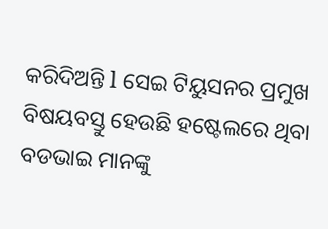କରିଦିଅନ୍ତି l ସେଇ ଟିୟୁସନର ପ୍ରମୁଖ ବିଷୟବସ୍ତୁ ହେଉଛି ହଷ୍ଟେଲରେ ଥିବା ବଡଭାଇ ମାନଙ୍କୁ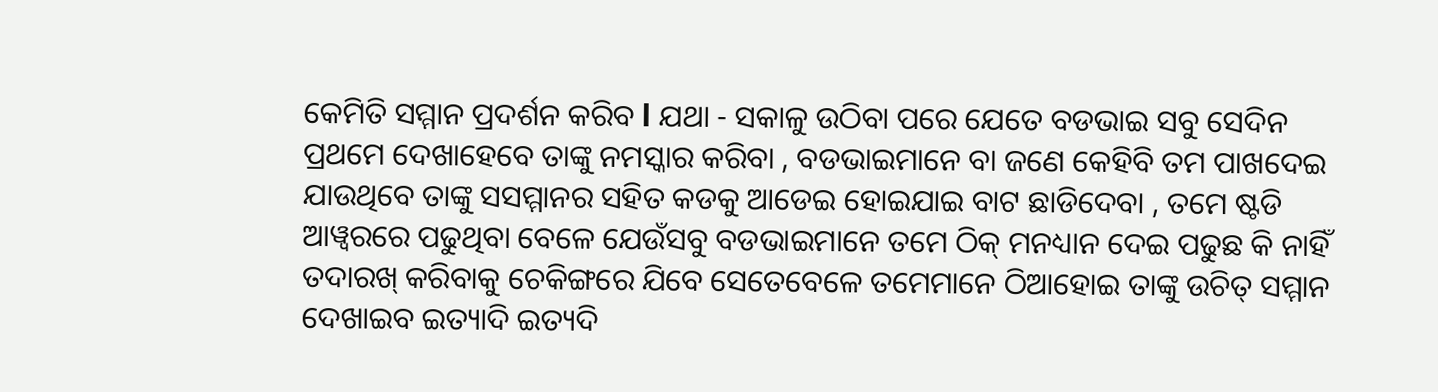କେମିତି ସମ୍ମାନ ପ୍ରଦର୍ଶନ କରିବ l ଯଥା - ସକାଳୁ ଉଠିବା ପରେ ଯେତେ ବଡଭାଇ ସବୁ ସେଦିନ ପ୍ରଥମେ ଦେଖାହେବେ ତାଙ୍କୁ ନମସ୍କାର କରିବା , ବଡଭାଇମାନେ ବା ଜଣେ କେହିବି ତମ ପାଖଦେଇ ଯାଉଥିବେ ତାଙ୍କୁ ସସମ୍ମାନର ସହିତ କଡକୁ ଆଡେଇ ହୋଇଯାଇ ବାଟ ଛାଡିଦେବା , ତମେ ଷ୍ଟଡି ଆୱ୍ୱରରେ ପଢୁଥିବା ବେଳେ ଯେଉଁସବୁ ବଡଭାଇମାନେ ତମେ ଠିକ୍ ମନଧ୍ୟାନ ଦେଇ ପଢୁଛ କି ନାହିଁ ତଦାରଖ୍ କରିବାକୁ ଚେକିଙ୍ଗରେ ଯିବେ ସେତେବେଳେ ତମେମାନେ ଠିଆହୋଇ ତାଙ୍କୁ ଉଚିତ୍ ସମ୍ମାନ ଦେଖାଇବ ଇତ୍ୟାଦି ଇତ୍ୟଦି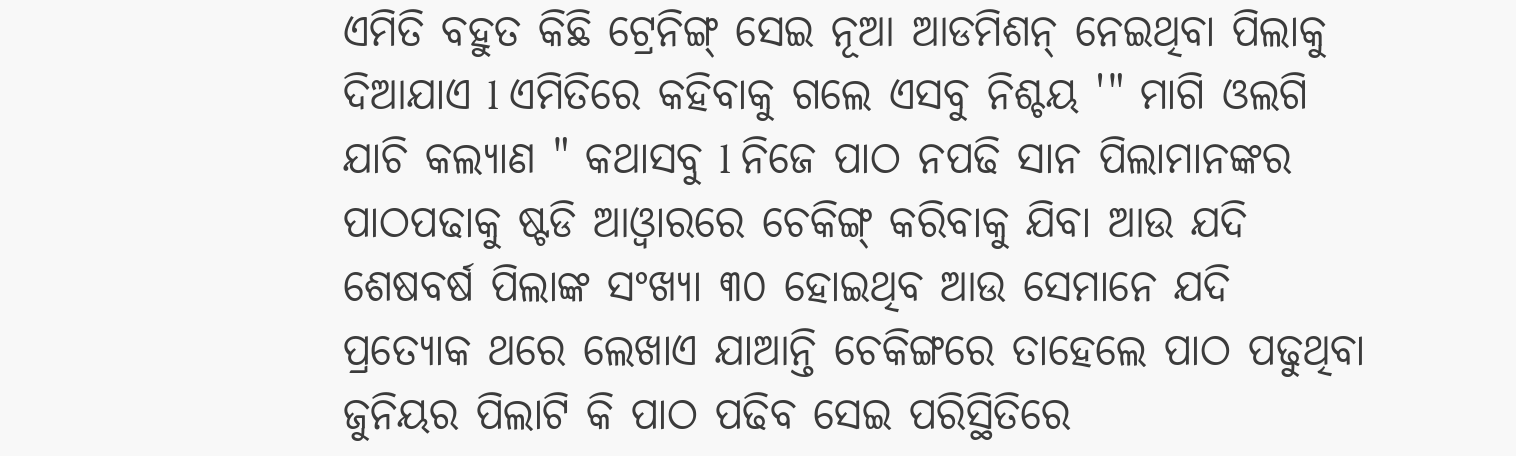ଏମିତି ବହୁତ କିଛି ଟ୍ରେନିଙ୍ଗ୍ ସେଇ ନୂଆ ଆଡମିଶନ୍ ନେଇଥିବା ପିଲାକୁ ଦିଆଯାଏ l ଏମିତିରେ କହିବାକୁ ଗଲେ ଏସବୁ ନିଶ୍ଚୟ '" ମାଗି ଓଲଗି ଯାଚି କଲ୍ୟାଣ " କଥାସବୁ l ନିଜେ ପାଠ ନପଢି ସାନ ପିଲାମାନଙ୍କର ପାଠପଢାକୁ ଷ୍ଟଡି ଆଓ୍ୱାରରେ ଚେକିଙ୍ଗ୍ କରିବାକୁ ଯିବା ଆଉ ଯଦି ଶେଷବର୍ଷ ପିଲାଙ୍କ ସଂଖ୍ୟା ୩୦ ହୋଇଥିବ ଆଉ ସେମାନେ ଯଦି ପ୍ରତ୍ୟୋକ ଥରେ ଲେଖାଏ ଯାଆନ୍ତି ଚେକିଙ୍ଗରେ ତାହେଲେ ପାଠ ପଢୁଥିବା ଜୁନିୟର ପିଲାଟି କି ପାଠ ପଢିବ ସେଇ ପରିସ୍ଥିତିରେ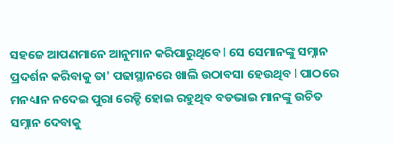ସହଜେ ଆପଣମାନେ ଆନୁମାନ କରିପାରୁଥିବେ l ସେ ସେମାନଙ୍କୁ ସମ୍ନାନ ପ୍ରଦର୍ଶନ କରିବାକୁ ତା' ପଢାସ୍ଥାନରେ ଖାଲି ଉଠାବସା ହେଉଥିବ l ପାଠରେ ମନଧ୍ୟାନ ନଦେଇ ପୁରା ରେଡ୍ଡି ହୋଇ ରହୁଥିବ ବଡଭାଇ ମାନଙ୍କୁ ଉଚିତ ସମ୍ନାନ ଦେବାକୁ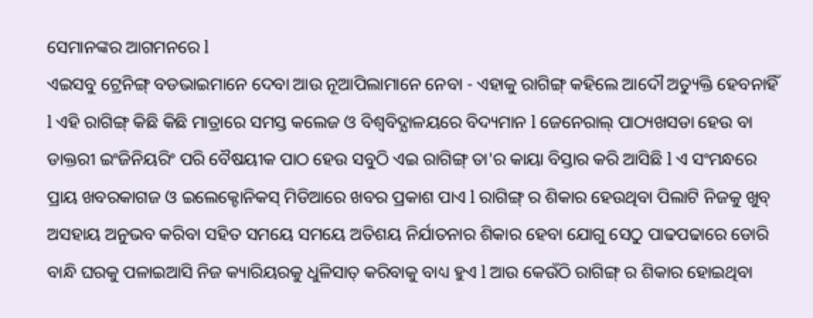ସେମାନଙ୍କର ଆଗମନରେ l
ଏଇସବୁ ଟ୍ରେନିଙ୍ଗ୍ ବଡଭାଇମାନେ ଦେବା ଆଉ ନୂଆପିଲାମାନେ ନେବା - ଏହାକୁ ରାଗିଙ୍ଗ୍ କହିଲେ ଆଦୌ ଅତ୍ୟୁକ୍ତି ହେବନାହିଁ l ଏହି ରାଗିଙ୍ଗ୍ କିଛି କିଛି ମାତ୍ରାରେ ସମସ୍ତ କଲେଜ ଓ ବିଶ୍ବବିଦ୍ଯାଳୟରେ ବିଦ୍ୟମାନ l ଜେନେରାଲ୍ ପାଠ୍ୟଖସଡା ହେଉ ବା ଡାକ୍ତରୀ ଇଂଜିନିୟରିଂ ପରି ବୈଷୟୀକ ପାଠ ହେଉ ସବୁଠି ଏଇ ରାଗିଙ୍ଗ୍ ତା'ର କାୟା ବିସ୍ତାର କରି ଆସିଛି l ଏ ସଂମନ୍ଧରେ ପ୍ରାୟ ଖବରକାଗଜ ଓ ଇଲେକ୍ଟୋନିକସ୍ ମିଡିଆରେ ଖବର ପ୍ରକାଶ ପାଏ l ରାଗିଙ୍ଗ୍ ର ଶିକାର ହେଉଥିବା ପିଲାଟି ନିଜକୁ ଖୁବ୍ ଅସହାୟ ଅନୁଭବ କରିବା ସହିତ ସମୟେ ସମୟେ ଅତିଶୟ ନିର୍ଯାତନାର ଶିକାର ହେବା ଯୋଗୁ ସେଠୁ ପାଢପଢାରେ ଡୋରି ବାନ୍ଧି ଘରକୁ ପଳାଇଆସି ନିଜ କ୍ୟାରିୟରକୁ ଧୁଳିସାତ୍ କରିବାକୁ ବାଧ୍ୟ ହୁଏ l ଆଉ କେଉଁଠି ରାଗିଙ୍ଗ୍ ର ଶିକାର ହୋଇଥିବା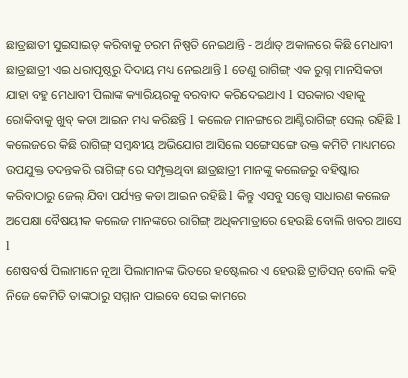ଛାତ୍ରଛାତୀ ସୁଇସାଇଡ୍ କରିବାକୁ ଚରମ ନିଷ୍ପତି ନେଇଥାନ୍ତି - ଅର୍ଥାତ୍ ଅକାଳରେ କିଛି ମେଧାବୀ ଛାତ୍ରଛାତ୍ରୀ ଏଇ ଧରାପୃଷ୍ଠରୁ ଦିଦାୟ ମଧ୍ୟ ନେଇଥାନ୍ତି l ତେଣୁ ରାଗିଙ୍ଗ୍ ଏକ ରୁଗ୍ନ ମାନସିକତା ଯାହା ବହୁ ମେଧାବୀ ପିଲାଙ୍କ କ୍ୟାରିୟରକୁ ବରବାଦ କରିଦେଇଥାଏ l ସରକାର ଏହାକୁ ରୋକିବାକୁ ଖୁବ୍ କଡା ଆଇନ ମଧ୍ୟ କରିଛନ୍ତି l କଲେଜ ମାନଙ୍ଗରେ ଆଣ୍ଟିରାଗିଙ୍ଗ୍ ସେଲ୍ ରହିଛି l କଲେଜରେ କିଛି ରାଗିଙ୍ଗ୍ ସମ୍ୱନ୍ଧୀୟ ଅଭିଯୋଗ ଆସିଲେ ସଙ୍ଗେସଙ୍ଗେ ଉକ୍ତ କମିଟି ମାଧ୍ୟମରେ ଉପଯୁକ୍ତ ତଦନ୍ତକରି ରାଗିଙ୍ଗ୍ ରେ ସମ୍ପୃକ୍ତଥିବା ଛାତ୍ରଛାତ୍ରୀ ମାନଙ୍କୁ କଲେଜରୁ ବହିଷ୍କାର କରିବାଠାରୁ ଜେଲ୍ ଯିବା ପର୍ଯ୍ୟନ୍ତ କଡା ଆଇନ ରହିଛି l କିନ୍ତୁ ଏସବୁ ସତ୍ତ୍ୱେ ସାଧାରଣ କଲେଜ ଅପେକ୍ଷା ବୈଷୟୀକ କଲେଜ ମାନଙ୍କରେ ରାଗିଙ୍ଗ୍ ଅଧିକମାତ୍ରାରେ ହେଉଛି ବୋଲି ଖବର ଆସେ l
ଶେଷବର୍ଷ ପିଲାମାନେ ନୂଆ ପିଲାମାନଙ୍କ ଭିତରେ ହଷ୍ଟେଲର ଏ ହେଉଛି ଟ୍ରାଡିସନ୍ ବୋଲି କହି ନିଜେ କେମିତି ତାଙ୍କଠାରୁ ସମ୍ମାନ ପାଇବେ ସେଇ କାମରେ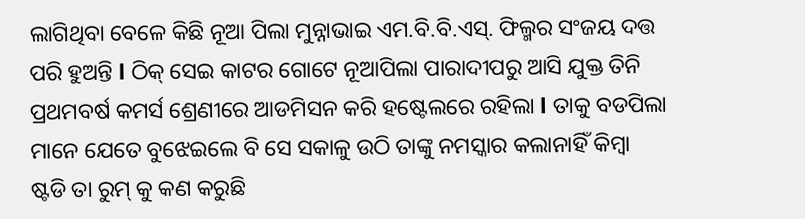ଲାଗିଥିବା ବେଳେ କିଛି ନୂଆ ପିଲା ମୁନ୍ନାଭାଇ ଏମ.ବି.ବି.ଏସ୍. ଫିଲ୍ମର ସଂଜୟ ଦତ୍ତ ପରି ହୁଅନ୍ତି l ଠିକ୍ ସେଇ କାଟର ଗୋଟେ ନୂଆପିଲା ପାରାଦୀପରୁ ଆସି ଯୁକ୍ତ ତିନି ପ୍ରଥମବର୍ଷ କମର୍ସ ଶ୍ରେଣୀରେ ଆଡମିସନ କରି ହଷ୍ଟେଲରେ ରହିଲା l ତାକୁ ବଡପିଲା ମାନେ ଯେତେ ବୁଝେଇଲେ ବି ସେ ସକାଳୁ ଉଠି ତାଙ୍କୁ ନମସ୍କାର କଲାନାହିଁ କିମ୍ୱା ଷ୍ଟଡି ତା ରୁମ୍ କୁ କଣ କରୁଛି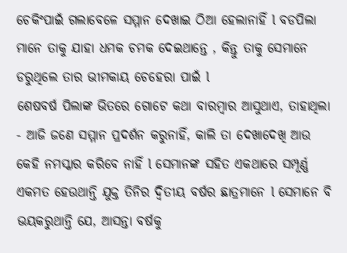ଚେକିଂପାଇଁ ଗଲାବେଳେ ସମ୍ମାନ ଦେଖାଇ ଠିଆ ହେଲାନାହିଁ l ବଡପିଲା ମାନେ ତାକୁ ଯାହା ଧମକ ଚମକ ଦେଇଥାନ୍ତେ , କିନ୍ତୁ ତାକୁ ସେମାନେ ଡରୁଥିଲେ ତାର ଭୀମକାୟ ଚେହେରା ପାଇଁ l
ଶେଷବର୍ଷ ପିଲାଙ୍କ ଭିତରେ ଗୋଟେ କଥା ବାରମ୍ୱାର ଆସୁଥାଏ, ତାହାଥିଲା - ଆଜି ଜଣେ ସମ୍ମାନ ପ୍ରଦର୍ଶନ କରୁନାହିଁ, କାଲି ତା ଦେଖାଦେଖି ଆଉ କେହି ନମସ୍କାର କରିବେ ନାହିଁ l ସେମାନଙ୍କ ସହିତ ଏକଥାରେ ସମ୍ପୂର୍ଣ୍ଣ ଏକମତ ହେଉଥାନ୍ତି ଯୁକ୍ତ ତିନିର ଦ୍ୱିତୀୟ ବର୍ଷର ଛାତ୍ରମାନେ l ସେମାନେ ବି ଭୟକରୁଥାନ୍ତି ଯେ, ଆସନ୍ତା ବର୍ଷକୁ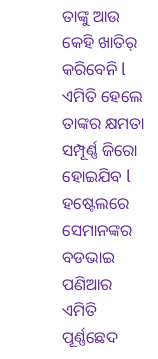ତାଙ୍କୁ ଆଉ କେହି ଖାତିର୍ କରିବେନି l ଏମିତି ହେଲେ ତାଙ୍କର କ୍ଷମତା ସମ୍ପୂର୍ଣ୍ଣ ଜିରୋ ହୋଇଯିବ l ହଷ୍ଟେଲରେ ସେମାନଙ୍କର ବଡଭାଇ ପଣିଆର ଏମିତି ପୂର୍ଣ୍ଣଛେଦ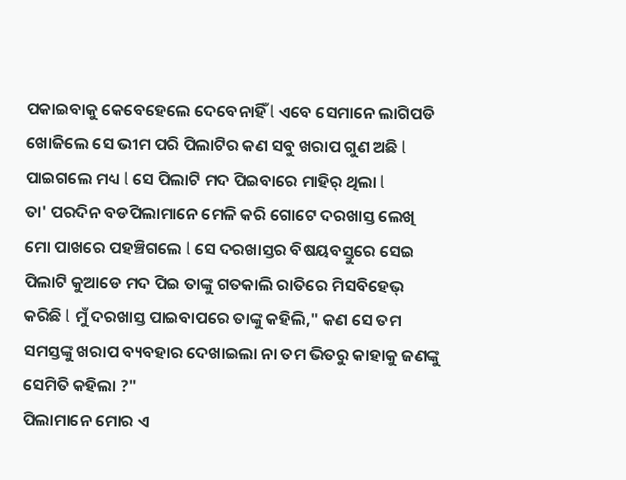ପକାଇବାକୁ କେବେହେଲେ ଦେବେନାହିଁ l ଏବେ ସେମାନେ ଲାଗିପଡି ଖୋଜିଲେ ସେ ଭୀମ ପରି ପିଲାଟିର କଣ ସବୁ ଖରାପ ଗୁଣ ଅଛି l ପାଇଗଲେ ମଧ୍ୟ l ସେ ପିଲାଟି ମଦ ପିଇବାରେ ମାହିର୍ ଥିଲା l
ତା' ପରଦିନ ବଡପିଲାମାନେ ମେଳି କରି ଗୋଟେ ଦରଖାସ୍ତ ଲେଖି ମୋ ପାଖରେ ପହଞ୍ଚିଗଲେ l ସେ ଦରଖାସ୍ତର ବିଷୟବସ୍ତୁରେ ସେଇ ପିଲାଟି କୁଆଡେ ମଦ ପିଇ ତାଙ୍କୁ ଗତକାଲି ରାତିରେ ମିସବିହେଭ୍ କରିଛି l ମୁଁ ଦରଖାସ୍ତ ପାଇବାପରେ ତାଙ୍କୁ କହିଲି," କଣ ସେ ତମ ସମସ୍ତଙ୍କୁ ଖରାପ ବ୍ୟବହାର ଦେଖାଇଲା ନା ତମ ଭିତରୁ କାହାକୁ ଜଣଙ୍କୁ ସେମିତି କହିଲା ?"
ପିଲାମାନେ ମୋର ଏ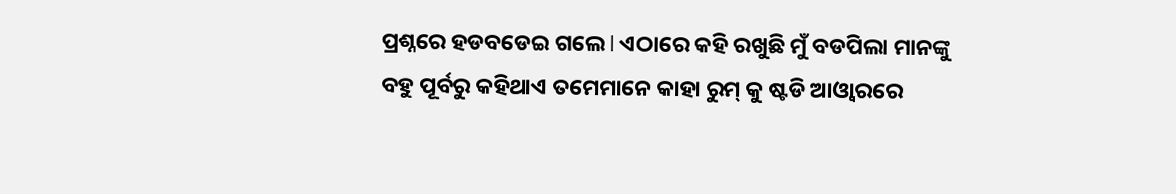ପ୍ରଶ୍ନରେ ହଡବଡେଇ ଗଲେ l ଏଠାରେ କହି ରଖୁଛି ମୁଁ ବଡପିଲା ମାନଙ୍କୁ ବହୁ ପୂର୍ବରୁ କହିଥାଏ ତମେମାନେ କାହା ରୁମ୍ କୁ ଷ୍ଟଡି ଆଓ୍ୱାରରେ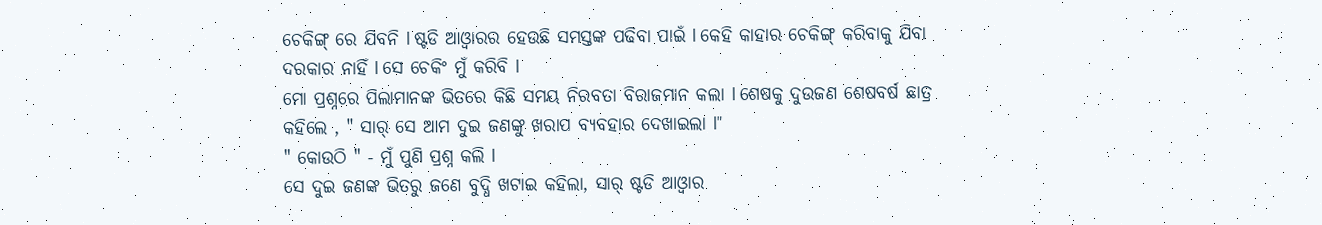ଚେକିଙ୍ଗ୍ ରେ ଯିବନି l ଷ୍ଟଡି ଆଓ୍ୱାରର ହେଉଛି ସମସ୍ତଙ୍କ ପଢିବା ପାଇଁ l କେହି କାହାର ଚେକିଙ୍ଗ୍ କରିବାକୁ ଯିବା ଦରକାର ନାହିଁ l ସେ ଚେକିଂ ମୁଁ କରିବି l
ମୋ ପ୍ରଶ୍ନରେ ପିଲାମାନଙ୍କ ଭିତରେ କିଛି ସମୟ ନିରବତା ବିରାଜମାନ କଲା l ଶେଷକୁ ଦୁଉଜଣ ଶେଷବର୍ଷ ଛାତ୍ର କହିଲେ , " ସାର୍ ସେ ଆମ ଦୁଇ ଜଣଙ୍କୁ ଖରାପ ବ୍ୟବହାର ଦେଖାଇଲା l"
" କୋଉଠି " - ମୁଁ ପୁଣି ପ୍ରଶ୍ନ କଲି l
ସେ ଦୁଇ ଜଣଙ୍କ ଭିତରୁ ଜଣେ ବୁଦ୍ଧି ଖଟାଇ କହିଲା, ସାର୍ ଷ୍ଟଡି ଆଓ୍ୱାର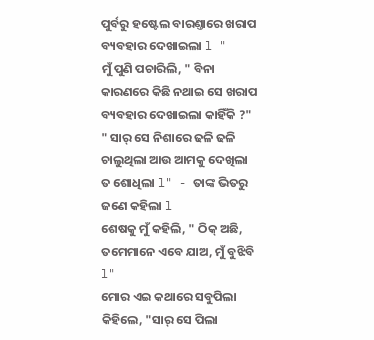ପୁର୍ବରୁ ହଷ୍ଟେଲ ବାରଣ୍ତାରେ ଖରାପ ବ୍ୟବହାର ଦେଖାଇଲା l "
ମୁଁ ପୁଣି ପଚାରିଲି, " ବିନା କାରଣରେ କିଛି ନଥାଇ ସେ ଖରାପ ବ୍ୟବହାର ଦେଖାଇଲା କାହିଁକି ?"
" ସାର୍ ସେ ନିଶାରେ ଢଳି ଢଳି ଚାଲୁଥିଲା ଆଉ ଆମକୁ ଦେଖିଲା ତ ଶୋଧିଲା l" - ତାଙ୍କ ଭିତରୁ ଜଣେ କହିଲା l
ଶେଷକୁ ମୁଁ କହିଲି, " ଠିକ୍ ଅଛି, ତମେମାନେ ଏବେ ଯାଅ, ମୁଁ ବୁଝିବି l"
ମୋର ଏଇ କଥାରେ ସବୁପିଲା କିହିଲେ, "ସାର୍ ସେ ପିଲା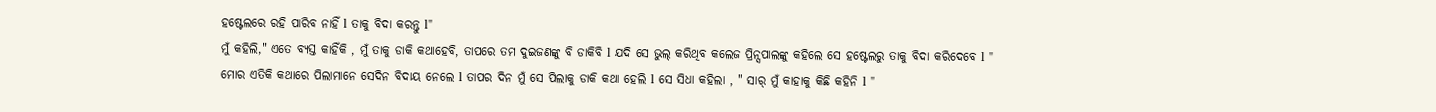ହଷ୍ଟେଲରେ ରହି ପାରିବ ନାହିଁ l ତାକୁ ବିଦା କରନ୍ତୁ l"
ମୁଁ କହିଲି," ଏତେ ବ୍ୟସ୍ତ କାହିଁକି , ମୁଁ ତାକୁ ଡାକି କଥାହେବି, ତାପରେ ତମ ଦୁଇଜଣଙ୍କୁ ବି ଡାକିବି l ଯଦି ସେ ଭୁଲ୍ କରିଥିବ କଲେଜ ପ୍ରିନ୍ସପାଲଙ୍କୁ କହିଲେ ସେ ହଷ୍ଟେଲରୁ ତାକୁ ବିଦା କରିଦେବେ l "
ମୋର ଏତିକି କଥାରେ ପିଲାମାନେ ସେଦିନ ବିଦାୟ ନେଲେ l ତାପର ଦିନ ମୁଁ ସେ ପିଲାକୁ ଡାକି କଥା ହେଲି l ସେ ସିଧା କହିଲା , " ସାର୍ ମୁଁ କାହାକୁ କିଛି କହିନି l "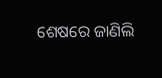ଶେଷରେ ଜାଣିଲି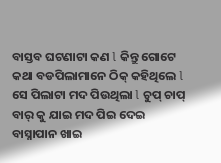ବାସ୍ତବ ଘଟଣାଟା କଣ l କିନ୍ତୁ ଗୋଟେ କଥା ବଡପିଲାମାନେ ଠିକ୍ କହିଥିଲେ l ସେ ପିଲାଟା ମଦ ପିଉଥିଲା l ଚୁପ୍ ଚାପ୍ ବାର୍ କୁ ଯାଇ ମଦ ପିଇ ଦେଇ ବାସ୍ନାପାନ ଖାଇ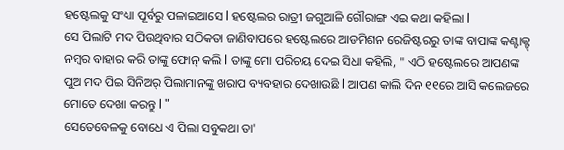ହଷ୍ଟେଲକୁ ସଂଧ୍ୟା ପୂର୍ବରୁ ପଳାଇଆସେ l ହଷ୍ଟେଲର ରାତ୍ରୀ ଜଗୁଆଳି ଗୌରାଙ୍ଗ ଏଇ କଥା କହିଲା l
ସେ ପିଲାଟି ମଦ ପିଉଥିବାର ସଠିକତା ଜାଣିବାପରେ ହଷ୍ଟେଲରେ ଆଡମିଶନ ରେଜିଷ୍ଟରରୁ ତାଙ୍କ ବାପାଙ୍କ କଣ୍ଟାକ୍ଟ୍ ନମ୍ୱର ବାହାର କରି ତାଙ୍କୁ ଫୋନ୍ କଲି l ତାଙ୍କୁ ମୋ ପରିଚୟ ଦେଇ ସିଧା କହିଲି, " ଏଠି ହଷ୍ଟେଲରେ ଆପଣଙ୍କ ପୁଅ ମଦ ପିଇ ସିନିଅର୍ ପିଲାମାନଙ୍କୁ ଖରାପ ବ୍ୟବହାର ଦେଖାଉଛି l ଆପଣ କାଲି ଦିନ ୧୧ରେ ଆସି କଲେଜରେ ମୋତେ ଦେଖା କରନ୍ତୁ l "
ସେତେବେଳକୁ ବୋଧେ ଏ ପିଲା ସବୁକଥା ତା'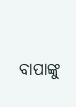ବାପାଙ୍କୁ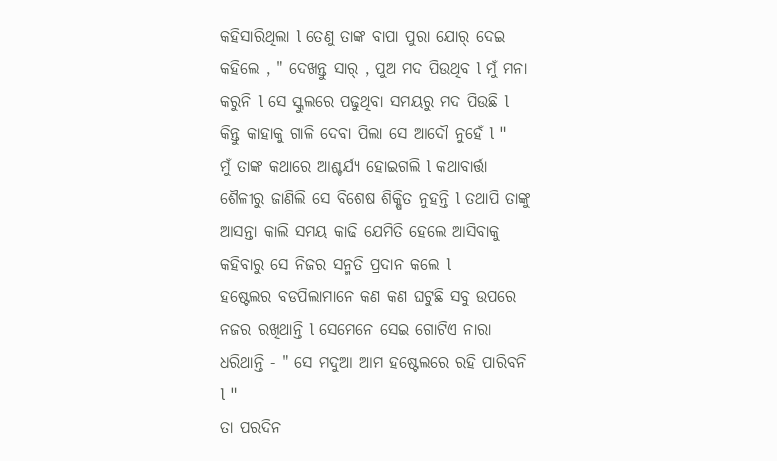କହିସାରିଥିଲା l ତେଣୁ ତାଙ୍କ ବାପା ପୁରା ଯୋର୍ ଦେଇ କହିଲେ , " ଦେଖନ୍ତୁ ସାର୍ , ପୁଅ ମଦ ପିଉଥିବ l ମୁଁ ମନା କରୁନି l ସେ ସ୍କୁଲରେ ପଢୁଥିବା ସମୟରୁ ମଦ ପିଉଛି l କିନ୍ତୁ କାହାକୁ ଗାଳି ଦେବା ପିଲା ସେ ଆଦୌ ନୁହେଁ l "
ମୁଁ ତାଙ୍କ କଥାରେ ଆଶ୍ଚର୍ଯ୍ୟ ହୋଇଗଲି l କଥାବାର୍ତ୍ତା ଶୈଳୀରୁ ଜାଣିଲି ସେ ବିଶେଷ ଶିକ୍ଷିତ ନୁହନ୍ତି l ତଥାପି ତାଙ୍କୁ ଆସନ୍ତା କାଲି ସମୟ କାଢି ଯେମିତି ହେଲେ ଆସିବାକୁ କହିବାରୁ ସେ ନିଜର ସନ୍ମତି ପ୍ରଦାନ କଲେ l
ହଷ୍ଟେଲର ବଡପିଲାମାନେ କଣ କଣ ଘଟୁଛି ସବୁ ଉପରେ ନଜର ରଖିଥାନ୍ତି l ସେମେନେ ସେଇ ଗୋଟିଏ ନାରା ଧରିଥାନ୍ତି - " ସେ ମଦୁଆ ଆମ ହଷ୍ଟେଲରେ ରହି ପାରିବନି l "
ତା ପରଦିନ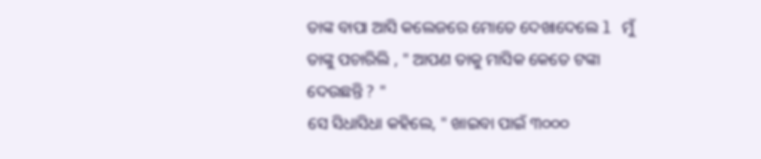ତାଙ୍କ ବାପା ଆସି କଲେଜରେ ମୋତେ ଦେଖାଦେଲେ l ମୁଁ ତାଙ୍କୁ ପଚାରିଲି , " ଆପଣ ତାକୁ ମାସିକ କେତେ ଟଙ୍କା ଦେଉଛନ୍ତି ? "
ସେ ସିଧାସିଧା କହିଲେ, " ଖାଇବା ପାଇଁ ୩୦୦୦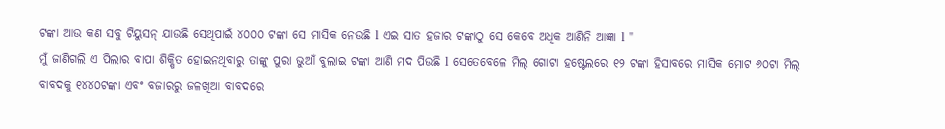ଟଙ୍କା ଆଉ କଣ ସବୁ ଟିୟୁସନ୍ ଯାଉଛି ସେଥିପାଇଁ ୪୦୦୦ ଟଙ୍କା ସେ ମାସିକ ନେଉଛି l ଏଇ ସାତ ହଜାର ଟଙ୍କାଠୁ ସେ କେବେ ଅଧିକ ଆଣିନି ଆଜ୍ଞା l "
ମୁଁ ଜାଣିଗଲି ଏ ପିଲାର ବାପା ଶିକ୍ଷିତ ହୋଇନଥିବାରୁ ତାଙ୍କୁ ପୁରା ଭୁଆଁ ବୁଲାଇ ଟଙ୍କା ଆଣି ମଦ ପିଉଛି l ସେତେବେଳେ ମିଲ୍ ଗୋଟା ହଷ୍ଟେଲରେ ୧୨ ଟଙ୍କା ହିସାବରେ ମାସିକ ମୋଟ ୬୦ଟା ମିଲ୍ ବାବଦକୁ ୧୪୪୦ଟଙ୍କା ଏବଂ ବଜାରରୁ ଜଳଖିଆ ବାବଦରେ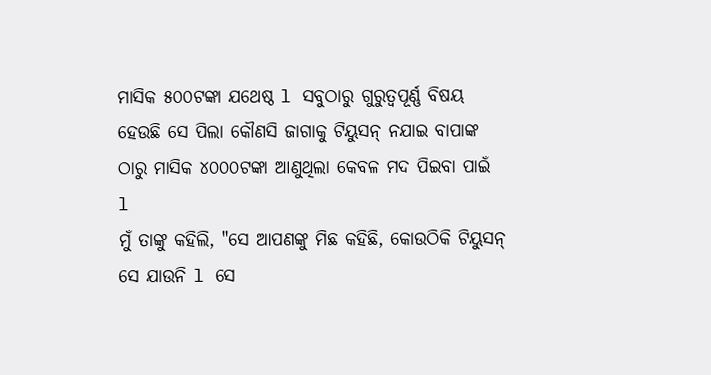ମାସିକ ୫୦୦ଟଙ୍କା ଯଥେଷ୍ଠ l ସବୁଠାରୁ ଗୁରୁତ୍ୱପୂର୍ଣ୍ଣ ବିଷୟ ହେଉଛି ସେ ପିଲା କୌଣସି ଜାଗାକୁ ଟିୟୁସନ୍ ନଯାଇ ବାପାଙ୍କ ଠାରୁ ମାସିକ ୪୦୦୦ଟଙ୍କା ଆଣୁଥିଲା କେବଳ ମଦ ପିଇବା ପାଇଁ l
ମୁଁ ତାଙ୍କୁ କହିଲି, "ସେ ଆପଣଙ୍କୁ ମିଛ କହିଛି, କୋଉଠିକି ଟିୟୁସନ୍ ସେ ଯାଉନି l ସେ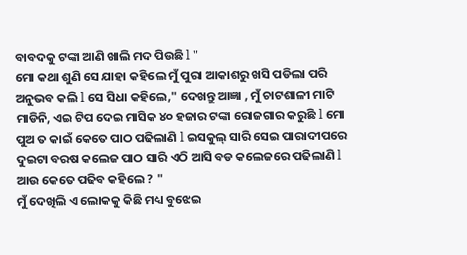ବାବଦକୁ ଟଙ୍କା ଆଣି ଖାଲି ମଦ ପିଉଛି l "
ମୋ କଥା ଶୁଣି ସେ ଯାହା କହିଲେ ମୁଁ ପୁରା ଆକାଶରୁ ଖସି ପଡିଲା ପରି ଅନୁଭବ କଲି l ସେ ସିଧା କହିଲେ," ଦେଖନ୍ତୁ ଆଜ୍ଞା , ମୁଁ ଚାଟଶାଳୀ ମାଟି ମାଡିନି, ଏଇ ଟିପ ଦେଇ ମାସିକ ୪୦ ହଜାର ଟଙ୍କା ରୋଜଗାର କରୁଛି l ମୋ ପୁଅ ତ କାଇଁ କେତେ ପାଠ ପଢିଲାଣି l ଇସକୁଲ୍ ସାରି ସେଇ ପାରାଦୀପରେ ଦୁଇଟା ବରଷ କଲେଜ ପାଠ ସାରି ଏଠି ଆସି ବଡ କଲେଜରେ ପଢିଲାଣି l ଆଉ କେତେ ପଢିବ କହିଲେ ? "
ମୁଁ ଦେଖିଲି ଏ ଲୋକକୁ କିଛି ମଧ୍ୟ ବୁଝେଇ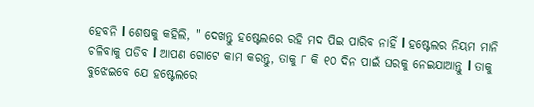ହେବନି l ଶେଷକୁ କହିଲି, " ଦେଖନ୍ତୁ ହଷ୍ଟେଲରେ ରହି ମଦ ପିଇ ପାରିବ ନାହିଁ l ହଷ୍ଟେଲର ନିୟମ ମାନି ଚଳିବାକୁ ପଡିବ l ଆପଣ ଗୋଟେ କାମ କରନ୍ତୁ, ତାକୁ ୮ କି ୧୦ ଦିନ ପାଇଁ ଘରକୁ ନେଇଯାଆନ୍ତୁ l ତାକୁ ବୁଝେଇବେ ଯେ ହଷ୍ଟେଲରେ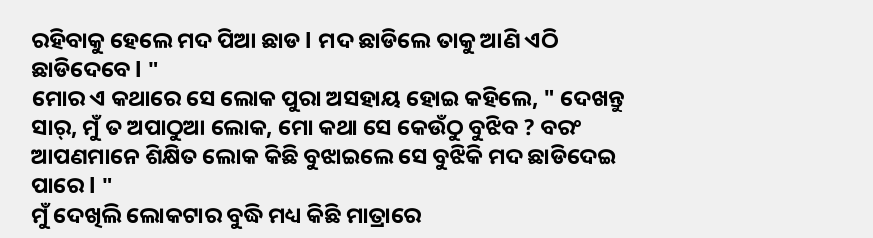ରହିବାକୁ ହେଲେ ମଦ ପିଆ ଛାଡ l ମଦ ଛାଡିଲେ ତାକୁ ଆଣି ଏଠି ଛାଡିଦେବେ l "
ମୋର ଏ କଥାରେ ସେ ଲୋକ ପୁରା ଅସହାୟ ହୋଇ କହିଲେ, " ଦେଖନ୍ତୁ ସାର୍, ମୁଁ ତ ଅପାଠୁଆ ଲୋକ, ମୋ କଥା ସେ କେଉଁଠୁ ବୁଝିବ ? ବରଂ ଆପଣମାନେ ଶିକ୍ଷିତ ଲୋକ କିଛି ବୁଝାଇଲେ ସେ ବୁଝିକି ମଦ ଛାଡିଦେଇ ପାରେ l "
ମୁଁ ଦେଖିଲି ଲୋକଟାର ବୁଦ୍ଧି ମଧ୍ୟ କିଛି ମାତ୍ରାରେ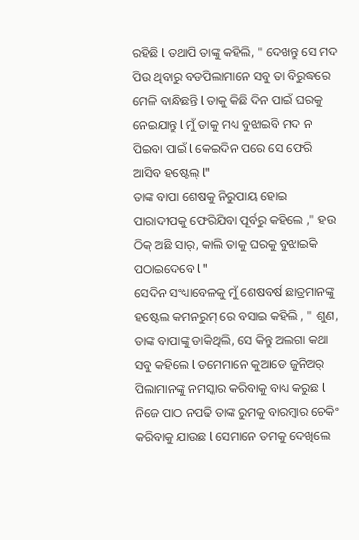ରହିଛି l ତଥାପି ତାଙ୍କୁ କହିଲି, " ଦେଖନ୍ତୁ ସେ ମଦ ପିଉ ଥିବାରୁ ବଡପିଲାମାନେ ସବୁ ତା ବିରୁଦ୍ଧରେ ମେଳି ବାନ୍ଧିଛନ୍ତି l ତାକୁ କିଛି ଦିନ ପାଇଁ ଘରକୁ ନେଇଯାନ୍ତୁ l ମୁଁ ତାକୁ ମଧ୍ୟ ବୁଝାଇବି ମଦ ନ ପିଇବା ପାଇଁ l କେଇଦିନ ପରେ ସେ ଫେରି ଆସିବ ହଷ୍ଟେଲ୍ l"
ତାଙ୍କ ବାପା ଶେଷକୁ ନିରୁପାୟ ହୋଇ ପାରାଦୀପକୁ ଫେରିଯିବା ପୂର୍ବରୁ କହିଲେ ," ହଉ ଠିକ୍ ଅଛି ସାର୍, କାଲି ତାକୁ ଘରକୁ ବୁଝାଇକି ପଠାଇଦେବେ l "
ସେଦିନ ସଂଧ୍ୟାବେଳକୁ ମୁଁ ଶେଷବର୍ଷ ଛାତ୍ରମାନଙ୍କୁ ହଷ୍ଟେଲ କମନରୁମ୍ ରେ ବସାଇ କହିଲି , " ଶୁଣ, ତାଙ୍କ ବାପାଙ୍କୁ ଡାକିଥିଲି, ସେ କିନ୍ତୁ ଅଲଗା କଥା ସବୁ କହିଲେ l ତମେମାନେ କୁଆଡେ ଜୁନିଅର୍ ପିଲାମାନଙ୍କୁ ନମସ୍କାର କରିବାକୁ ବାଧ୍ୟ କରୁଛ l ନିଜେ ପାଠ ନପଢି ତାଙ୍କ ରୁମକୁ ବାରମ୍ବାର ଚେକିଂ କରିବାକୁ ଯାଉଛ l ସେମାନେ ତମକୁ ଦେଖିଲେ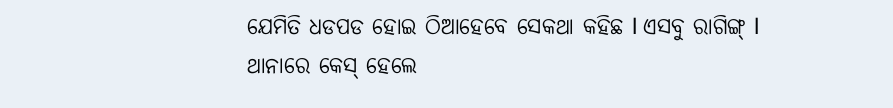ଯେମିତି ଧଡପଡ ହୋଇ ଠିଆହେବେ ସେକଥା କହିଛ l ଏସବୁ ରାଗିଙ୍ଗ୍ l ଥାନାରେ କେସ୍ ହେଲେ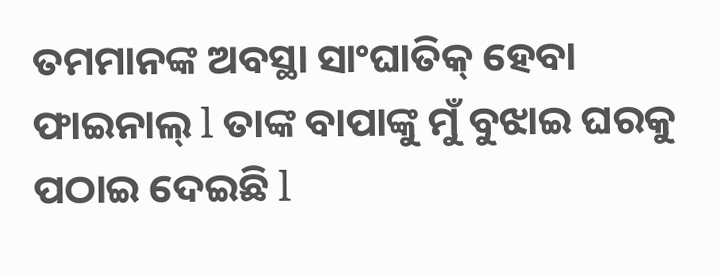ତମମାନଙ୍କ ଅବସ୍ଥା ସାଂଘାତିକ୍ ହେବା ଫାଇନାଲ୍ l ତାଙ୍କ ବାପାଙ୍କୁ ମୁଁ ବୁଝାଇ ଘରକୁ ପଠାଇ ଦେଇଛି l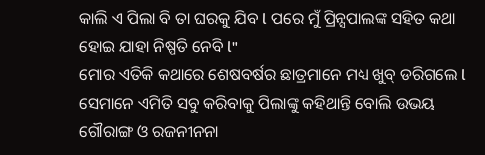କାଲି ଏ ପିଲା ବି ତା ଘରକୁ ଯିବ l ପରେ ମୁଁ ପ୍ରିନ୍ସପାଲଙ୍କ ସହିତ କଥା ହୋଇ ଯାହା ନିଷ୍ପତି ନେବି l"
ମୋର ଏତିକି କଥାରେ ଶେଷବର୍ଷର ଛାତ୍ରମାନେ ମଧ୍ୟ ଖୁବ୍ ଡରିଗଲେ l ସେମାନେ ଏମିତି ସବୁ କରିବାକୁ ପିଲାଙ୍କୁ କହିଥାନ୍ତି ବୋଲି ଉଭୟ ଗୌରାଙ୍ଗ ଓ ରଜନୀନନା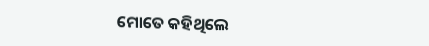ମୋତେ କହିଥିଲେ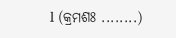l (କ୍ରମଶଃ ........)